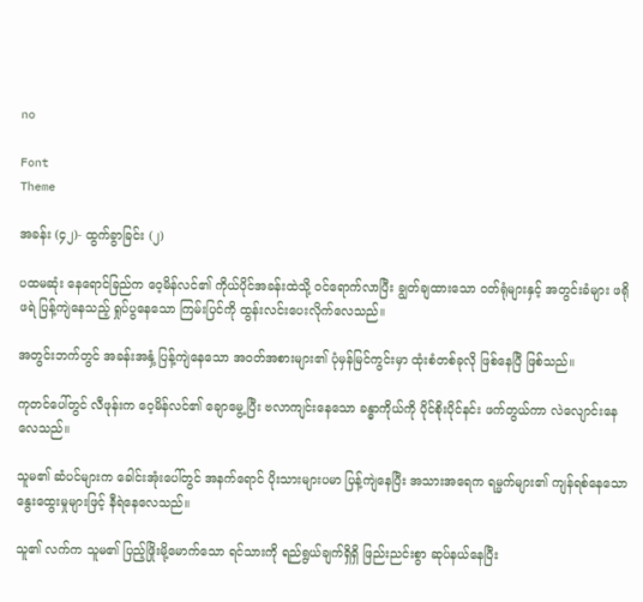no

Font
Theme

အခန်း (၄၂)- ထွက်ခွာခြင်း (၂)

ပထမဆုံး နေရောင်ခြည်က ဝေ့မိန်လင်၏ ကိုယ်ပိုင်အခန်းထဲသို့ ဝင်ရောက်လာပြီး ချွတ်ချထားသော ဝတ်ရုံများနှင့် အတွင်းခံများ ဖရိုဖရဲ ပြန့်ကျဲနေသည့် ရှုပ်ပွနေသော ကြမ်းပြင်ကို ထွန်းလင်းပေးလိုက်လေသည်။

အတွင်းဘက်တွင် အခန်းအနှံ့ ပြန့်ကျဲနေသော အဝတ်အစားများ၏ ပုံမှန်မြင်ကွင်းမှာ ထုံးစံတစ်ခုလို ဖြစ်နေပြီ ဖြစ်သည်။

ကုတင်ပေါ်တွင် လီဖုန်းက ဝေ့မိန်လင်၏ ချောမွေ့ပြီး ဗလာကျင်းနေသော ခန္ဓာကိုယ်ကို ပိုင်စိုးပိုင်နင်း ဖက်တွယ်ကာ လဲလျောင်းနေလေသည်။

သူမ၏ ဆံပင်များက ခေါင်းအုံးပေါ်တွင် အနက်ရောင် ပိုးသားများပမာ ပြန့်ကျဲနေပြီး အသားအရေက ရမ္မက်များ၏ ကျန်ရစ်နေသော နွေးထွေးမှုများဖြင့် နီရဲနေလေသည်။

သူ၏ လက်က သူမ၏ ပြည့်ဖြိုးမို့မောက်သော ရင်သားကို ရည်ရွယ်ချက်ရှိရှိ ဖြည်းညင်းစွာ ဆုပ်နယ်နေပြီး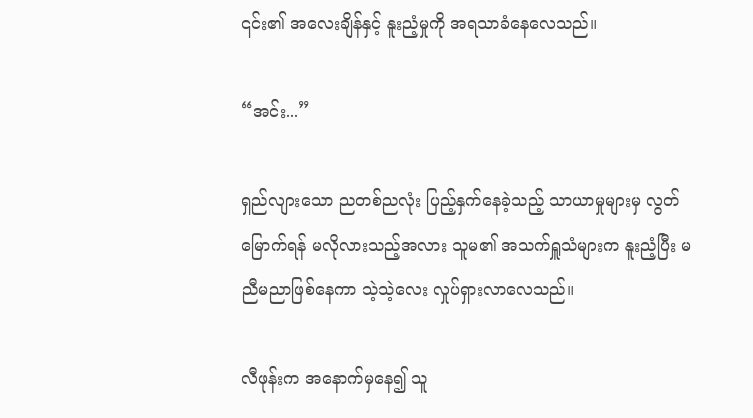၎င်း၏ အလေးချိန်နှင့် နူးညံ့မှုကို အရသာခံနေလေသည်။

“အင်း...”

ရှည်လျားသော ညတစ်ညလုံး ပြည့်နှက်နေခဲ့သည့် သာယာမှုများမှ လွတ်မြောက်ရန် မလိုလားသည့်အလား သူမ၏ အသက်ရှူသံများက နူးညံ့ပြီး မညီမညာဖြစ်နေကာ သဲ့သဲ့လေး လှုပ်ရှားလာလေသည်။

လီဖုန်းက အနောက်မှနေ၍ သူ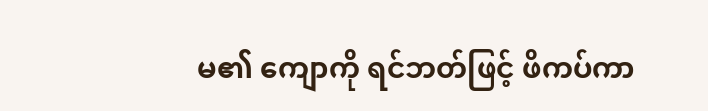မ၏ ကျောကို ရင်ဘတ်ဖြင့် ဖိကပ်ကာ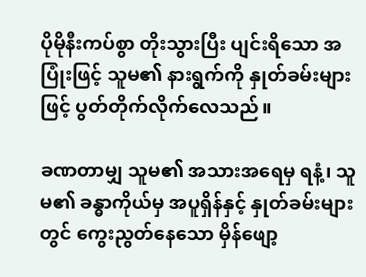ပိုမိုနီးကပ်စွာ တိုးသွားပြီး ပျင်းရိသော အပြုံးဖြင့် သူမ၏ နားရွက်ကို နှုတ်ခမ်းများဖြင့် ပွတ်တိုက်လိုက်လေသည်။

ခဏတာမျှ သူမ၏ အသားအရေမှ ရနံ့၊ သူမ၏ ခန္ဓာကိုယ်မှ အပူရှိန်နှင့် နှုတ်ခမ်းများတွင် ကွေးညွတ်နေသော မှိန်ဖျော့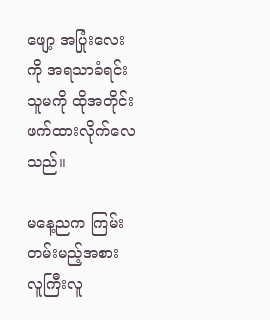ဖျော့ အပြုံးလေးကို အရသာခံရင်း သူမကို ထိုအတိုင်း ဖက်ထားလိုက်လေသည်။

မနေ့ညက ကြမ်းတမ်းမည့်အစား လူကြီးလူ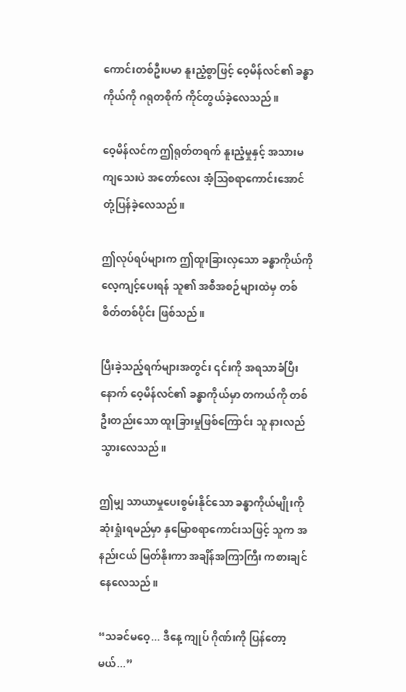ကောင်းတစ်ဦးပမာ နူးညံ့စွာဖြင့် ဝေ့မိန်လင်၏ ခန္ဓာကိုယ်ကို ဂရုတစိုက် ကိုင်တွယ်ခဲ့လေသည်။

ဝေ့မိန်လင်က ဤရုတ်တရက် နူးညံ့မှုနှင့် အသားမကျသေးပဲ အတော်လေး အံ့ဩစရာကောင်းအောင် တုံ့ပြန်ခဲ့လေသည်။

ဤလုပ်ရပ်များက ဤထူးခြားလှသော ခန္ဓာကိုယ်ကို လေ့ကျင့်ပေးရန် သူ၏ အစီအစဉ်များထဲမှ တစ်စိတ်တစ်ပိုင်း ဖြစ်သည်။

ပြီးခဲ့သည့်ရက်များအတွင်း ၎င်းကို အရသာခံပြီးနောက် ဝေ့မိန်လင်၏ ခန္ဓာကိုယ်မှာ တကယ်ကို တစ်ဦးတည်းသော ထူးခြားမှုဖြစ်ကြောင်း သူ နားလည်သွားလေသည်။

ဤမျှ သာယာမှုပေးစွမ်းနိုင်သော ခန္ဓာကိုယ်မျိုးကို ဆုံးရှုံးရမည်မှာ နှမြောစရာကောင်းသဖြင့် သူက အနည်းငယ် မြတ်နိုးကာ အချိန်အကြာကြီး ကစားချင်နေလေသည်။

“သခင်မဝေ့... ဒီနေ့ ကျုပ် ဂိုဏ်းကို ပြန်တော့မယ်...”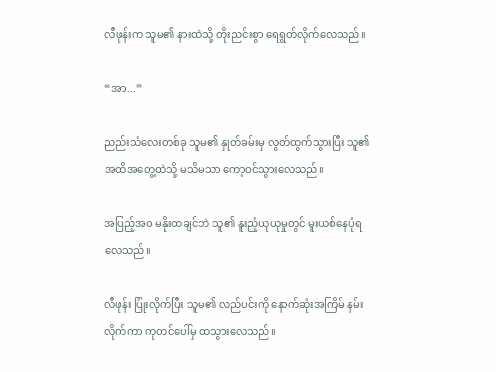လီဖုန်းက သူမ၏ နားထဲသို့ တိုးညင်းစွာ ရေရွတ်လိုက်လေသည်။

“အာ...”

ညည်းသံလေးတစ်ခု သူမ၏ နှုတ်ခမ်းမှ လွတ်ထွက်သွားပြီး သူ၏ အထိအတွေ့ထဲသို့ မသိမသာ ကော့ဝင်သွားလေသည်။

အပြည့်အဝ မနိုးထချင်ဘဲ သူ၏ နူးညံ့ယုယုမှုတွင် မူးယစ်နေပုံရလေသည်။

လီဖုန်း ပြုံးလိုက်ပြီး သူမ၏ လည်ပင်းကို နောက်ဆုံးအကြိမ် နမ်းလိုက်ကာ ကုတင်ပေါ်မှ ထသွားလေသည်။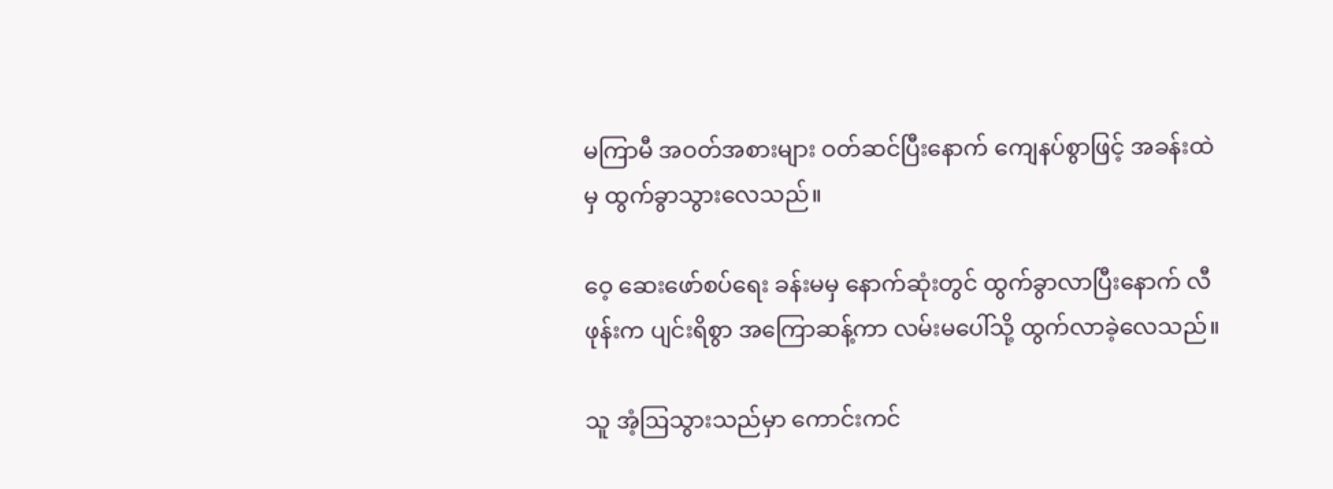မကြာမီ အဝတ်အစားများ ဝတ်ဆင်ပြီးနောက် ကျေနပ်စွာဖြင့် အခန်းထဲမှ ထွက်ခွာသွားလေသည်။

ဝေ့ ဆေးဖော်စပ်ရေး ခန်းမမှ နောက်ဆုံးတွင် ထွက်ခွာလာပြီးနောက် လီဖုန်းက ပျင်းရိစွာ အကြောဆန့်ကာ လမ်းမပေါ်သို့ ထွက်လာခဲ့လေသည်။

သူ အံ့ဩသွားသည်မှာ ကောင်းကင်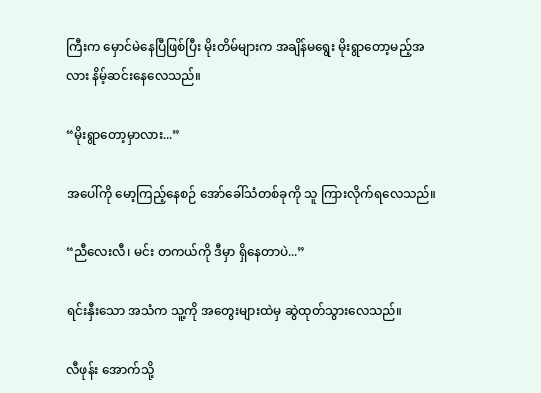ကြီးက မှောင်မဲနေပြီဖြစ်ပြီး မိုးတိမ်များက အချိန်မရွေး မိုးရွာတော့မည့်အလား နိမ့်ဆင်းနေလေသည်။

“မိုးရွာတော့မှာလား...”

အပေါ်ကို မော့ကြည့်နေစဉ် အော်ခေါ်သံတစ်ခုကို သူ ကြားလိုက်ရလေသည်။

“ညီလေးလီ၊ မင်း တကယ်ကို ဒီမှာ ရှိနေတာပဲ...”

ရင်းနှီးသော အသံက သူ့ကို အတွေးများထဲမှ ဆွဲထုတ်သွားလေသည်။

လီဖုန်း အောက်သို့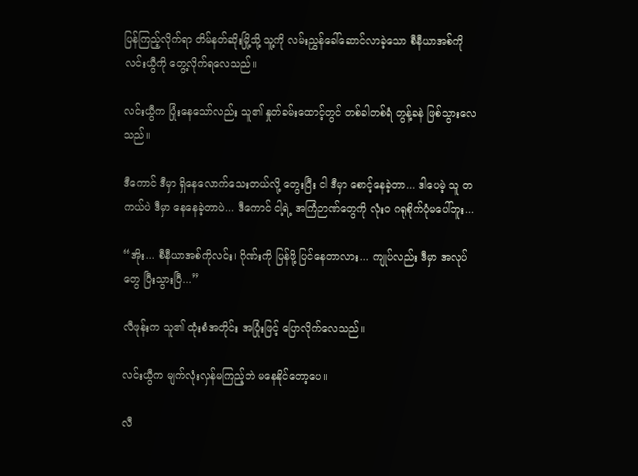ပြန်ကြည့်လိုက်ရာ တိမ်နတ်ဆိုးမြို့သို့ သူ့ကို လမ်းညွှန်ခေါ်ဆောင်လာခဲ့သော စီနီယာအစ်ကို လင်းယွီကို တွေ့လိုက်ရလေသည်။

လင်းယွီက ပြုံးနေသော်လည်း သူ၏ နှုတ်ခမ်းထောင့်တွင် တစ်ခါတစ်ရံ တွန့်ခနဲ ဖြစ်သွားလေသည်။

ဒီကောင် ဒီမှာ ရှိနေလောက်သေးတယ်လို့ တွေးပြီး ငါ ဒီမှာ စောင့်နေခဲ့တာ... ဒါပေမဲ့ သူ တကယ်ပဲ ဒီမှာ နေနေခဲ့တာပဲ... ဒီကောင် ငါ့ရဲ့ အကြံဉာဏ်တွေကို လုံးဝ ဂရုစိုက်ပုံမပေါ်ဘူး...

“အိုး... စီနီယာအစ်ကိုလင်း၊ ဂိုဏ်းကို ပြန်ဖို့ ပြင်နေတာလား... ကျုပ်လည်း ဒီမှာ အလုပ်တွေ ပြီးသွားပြီ...”

လီဖုန်းက သူ၏ ထုံးစံအတိုင်း အပြုံးဖြင့် ပြောလိုက်လေသည်။

လင်းယွီက မျက်လုံးလှန်မကြည့်ဘဲ မနေနိုင်တော့ပေ။

လီ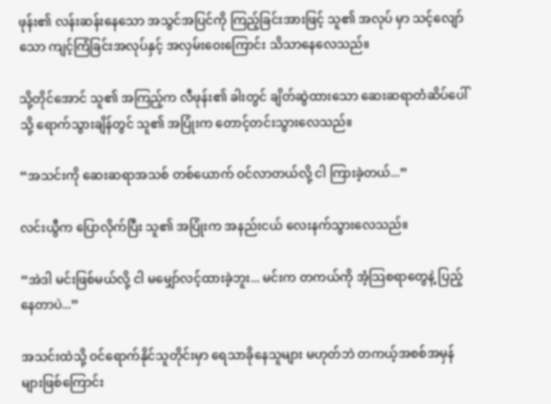ဖုန်း၏ လန်းဆန်းနေသော အသွင်အပြင်ကို ကြည့်ခြင်းအားဖြင့် သူ၏ အလုပ် မှာ သင့်လျော်သော ကျင့်ကြံခြင်းအလုပ်နှင့် အလှမ်းဝေးကြောင်း သိသာနေလေသည်။

သို့တိုင်အောင် သူ၏ အကြည့်က လီဖုန်း၏ ခါးတွင် ချိတ်ဆွဲထားသော ဆေးဆရာတံဆိပ်ပေါ်သို့ ရောက်သွားချိန်တွင် သူ၏ အပြုံးက တောင့်တင်းသွားလေသည်။

“အသင်းကို ဆေးဆရာအသစ် တစ်ယောက် ဝင်လာတယ်လို့ ငါ ကြားခဲ့တယ်...”

လင်းယွီက ပြောလိုက်ပြီး သူ၏ အပြုံးက အနည်းငယ် လေးနက်သွားလေသည်။

“အဲဒါ မင်းဖြစ်မယ်လို့ ငါ မမျှော်လင့်ထားခဲ့ဘူး... မင်းက တကယ်ကို အံ့သြစရာတွေနဲ့ ပြည့်နေတာပဲ...”

အသင်းထဲသို့ ဝင်ရောက်နိုင်သူတိုင်းမှာ ရေသာခိုနေသူများ မဟုတ်ဘဲ တကယ့်အစစ်အမှန်များဖြစ်ကြောင်း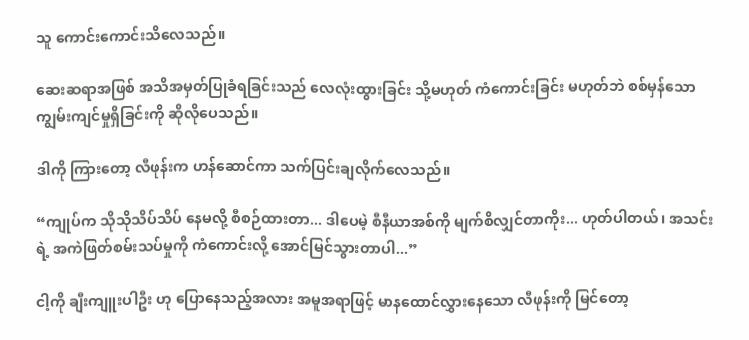သူ ကောင်းကောင်းသိလေသည်။

ဆေးဆရာအဖြစ် အသိအမှတ်ပြုခံရခြင်းသည် လေလုံးထွားခြင်း သို့မဟုတ် ကံကောင်းခြင်း မဟုတ်ဘဲ စစ်မှန်သော ကျွမ်းကျင်မှုရှိခြင်းကို ဆိုလိုပေသည်။

ဒါကို ကြားတော့ လီဖုန်းက ဟန်ဆောင်ကာ သက်ပြင်းချလိုက်လေသည်။

“ကျုပ်က သိုသိုသိပ်သိပ် နေမလို့ စီစဉ်ထားတာ... ဒါပေမဲ့ စီနီယာအစ်ကို မျက်စိလျှင်တာကိုး... ဟုတ်ပါတယ်၊ အသင်းရဲ့ အကဲဖြတ်စမ်းသပ်မှုကို ကံကောင်းလို့ အောင်မြင်သွားတာပါ...”

ငါ့ကို ချီးကျူးပါဦး ဟု ပြောနေသည့်အလား အမူအရာဖြင့် မာနထောင်လွှားနေသော လီဖုန်းကို မြင်တော့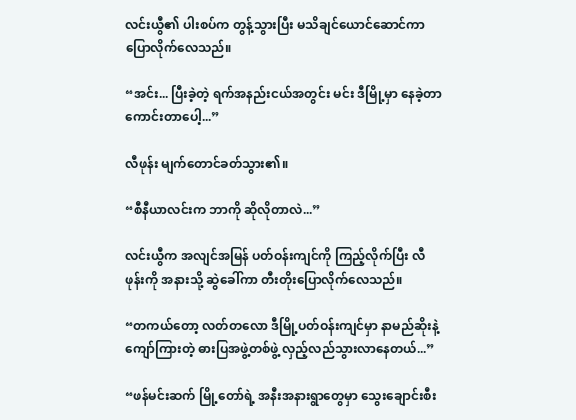လင်းယွီ၏ ပါးစပ်က တွန့်သွားပြီး မသိချင်ယောင်ဆောင်ကာ ပြောလိုက်လေသည်။

“အင်း... ပြီးခဲ့တဲ့ ရက်အနည်းငယ်အတွင်း မင်း ဒီမြို့မှာ နေခဲ့တာ ကောင်းတာပေါ့...”

လီဖုန်း မျက်တောင်ခတ်သွား၏။

“စီနီယာလင်းက ဘာကို ဆိုလိုတာလဲ...”

လင်းယွီက အလျင်အမြန် ပတ်ဝန်းကျင်ကို ကြည့်လိုက်ပြီး လီဖုန်းကို အနားသို့ ဆွဲခေါ်ကာ တီးတိုးပြောလိုက်လေသည်။

“တကယ်တော့ လတ်တလော ဒီမြို့ပတ်ဝန်းကျင်မှာ နာမည်ဆိုးနဲ့ ကျော်ကြားတဲ့ ဓားပြအဖွဲ့တစ်ဖွဲ့ လှည့်လည်သွားလာနေတယ်...”

“ဖန်မင်းဆက် မြို့တော်ရဲ့ အနီးအနားရွာတွေမှာ သွေးချောင်းစီး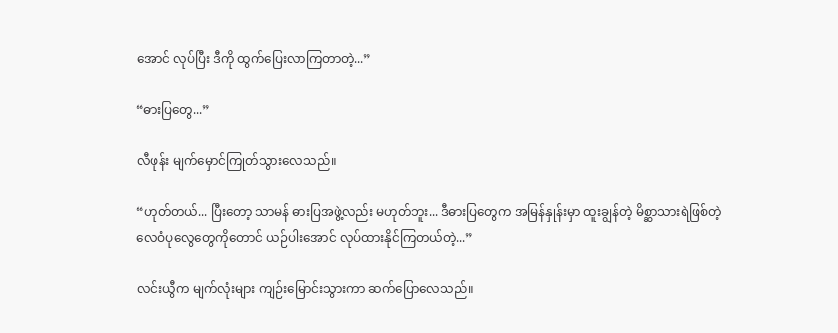အောင် လုပ်ပြီး ဒီကို ထွက်ပြေးလာကြတာတဲ့...”

“ဓားပြတွေ...”

လီဖုန်း မျက်မှောင်ကြုတ်သွားလေသည်။

“ဟုတ်တယ်... ပြီးတော့ သာမန် ဓားပြအဖွဲ့လည်း မဟုတ်ဘူး... ဒီဓားပြတွေက အမြန်နှုန်းမှာ ထူးချွန်တဲ့ မိစ္ဆာသားရဲဖြစ်တဲ့ လေဝံပုလွေတွေကိုတောင် ယဉ်ပါးအောင် လုပ်ထားနိုင်ကြတယ်တဲ့...”

လင်းယွီက မျက်လုံးများ ကျဉ်းမြောင်းသွားကာ ဆက်ပြောလေသည်။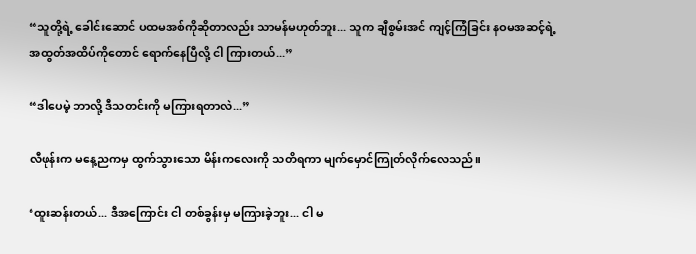“သူတို့ရဲ့ ခေါင်းဆောင် ပထမအစ်ကိုဆိုတာလည်း သာမန်မဟုတ်ဘူး... သူက ချီစွမ်းအင် ကျင့်ကြံခြင်း နဝမအဆင့်ရဲ့ အထွတ်အထိပ်ကိုတောင် ရောက်နေပြီလို့ ငါ ကြားတယ်...”

“ဒါပေမဲ့ ဘာလို့ ဒီသတင်းကို မကြားရတာလဲ...”

လီဖုန်းက မနေ့ညကမှ ထွက်သွားသော မိန်းကလေးကို သတိရကာ မျက်မှောင်ကြုတ်လိုက်လေသည်။

‘ထူးဆန်းတယ်... ဒီအကြောင်း ငါ တစ်ခွန်းမှ မကြားခဲ့ဘူး... ငါ မ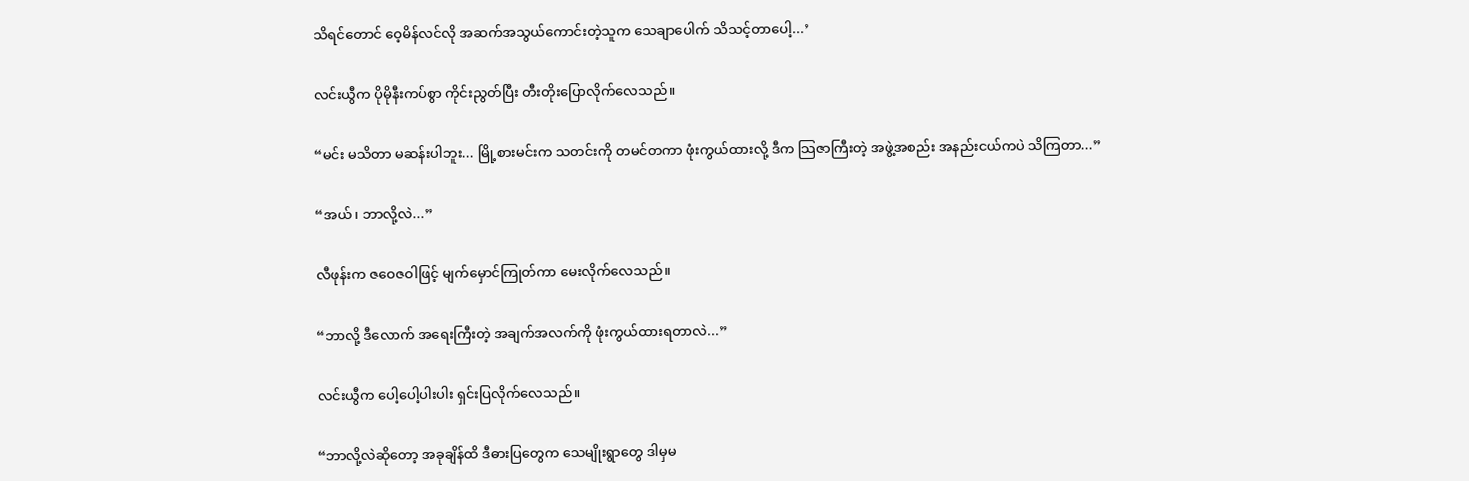သိရင်တောင် ဝေ့မိန်လင်လို အဆက်အသွယ်ကောင်းတဲ့သူက သေချာပေါက် သိသင့်တာပေါ့...’

လင်းယွီက ပိုမိုနီးကပ်စွာ ကိုင်းညွတ်ပြီး တီးတိုးပြောလိုက်လေသည်။

“မင်း မသိတာ မဆန်းပါဘူး... မြို့စားမင်းက သတင်းကို တမင်တကာ ဖုံးကွယ်ထားလို့ ဒီက သြဇာကြီးတဲ့ အဖွဲ့အစည်း အနည်းငယ်ကပဲ သိကြတာ...”

“အယ်၊ ဘာလို့လဲ...”

လီဖုန်းက ဇဝေဇဝါဖြင့် မျက်မှောင်ကြုတ်ကာ မေးလိုက်လေသည်။

“ဘာလို့ ဒီလောက် အရေးကြီးတဲ့ အချက်အလက်ကို ဖုံးကွယ်ထားရတာလဲ...”

လင်းယွီက ပေါ့ပေါ့ပါးပါး ရှင်းပြလိုက်လေသည်။

“ဘာလို့လဲဆိုတော့ အခုချိန်ထိ ဒီဓားပြတွေက သေမျိုးရွာတွေ ဒါမှမ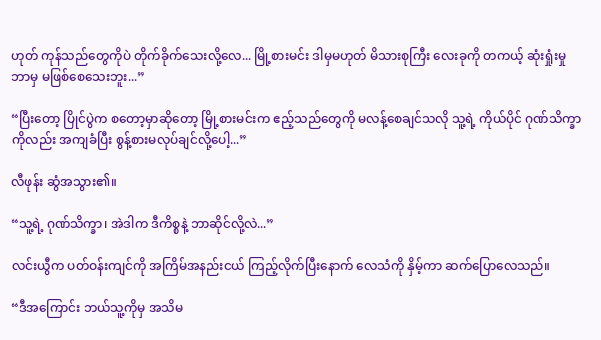ဟုတ် ကုန်သည်တွေကိုပဲ တိုက်ခိုက်သေးလို့လေ... မြို့စားမင်း ဒါမှမဟုတ် မိသားစုကြီး လေးခုကို တကယ့် ဆုံးရှုံးမှု ဘာမှ မဖြစ်စေသေးဘူး...”

“ပြီးတော့ ပြိုင်ပွဲက စတော့မှာဆိုတော့ မြို့စားမင်းက ဧည့်သည်တွေကို မလန့်စေချင်သလို သူ့ရဲ့ ကိုယ်ပိုင် ဂုဏ်သိက္ခာကိုလည်း အကျခံပြီး စွန့်စားမလုပ်ချင်လို့ပေါ့...”

လီဖုန်း ဆွံအသွား၏။

“သူ့ရဲ့ ဂုဏ်သိက္ခာ၊ အဲဒါက ဒီကိစ္စနဲ့ ဘာဆိုင်လို့လဲ...”

လင်းယွီက ပတ်ဝန်းကျင်ကို အကြိမ်အနည်းငယ် ကြည့်လိုက်ပြီးနောက် လေသံကို နှိမ့်ကာ ဆက်ပြောလေသည်။

“ဒီအကြောင်း ဘယ်သူ့ကိုမှ အသိမ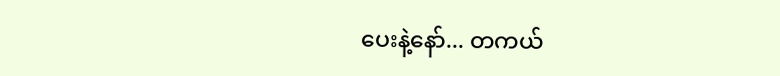ပေးနဲ့နော်... တကယ်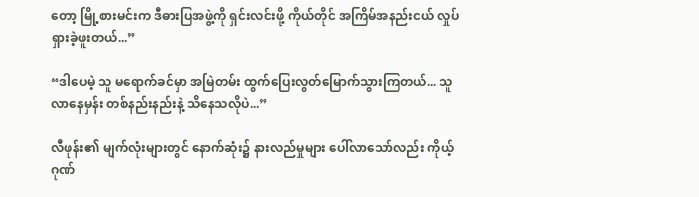တော့ မြို့စားမင်းက ဒီဓားပြအဖွဲ့ကို ရှင်းလင်းဖို့ ကိုယ်တိုင် အကြိမ်အနည်းငယ် လှုပ်ရှားခဲ့ဖူးတယ်...”

“ဒါပေမဲ့ သူ မရောက်ခင်မှာ အမြဲတမ်း ထွက်ပြေးလွတ်မြောက်သွားကြတယ်... သူ လာနေမှန်း တစ်နည်းနည်းနဲ့ သိနေသလိုပဲ...”

လီဖုန်း၏ မျက်လုံးများတွင် နောက်ဆုံး၌ နားလည်မှုများ ပေါ်လာသော်လည်း ကိုယ့်ဂုဏ်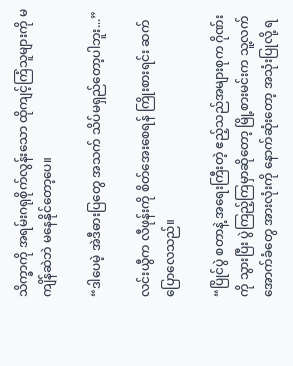သိက္ခာကို အရမ်းဂရုစိုက်လွန်းသော ထိုကျင့်ကြံသူများကို မကျိန်ဆဲဘဲ မနေနိုင်တော့ပေ။

“ဒါပေမဲ့ အဲဒီဓားပြတွေ အသက် သိပ်မရှည်တော့ပါဘူး...”

လင်းယွီက လီဖုန်းကို စိတ်အေးစေရန် ကြိုးစားရင်း ဆက်ပြောလေသည်။

“ပြိုင်ပွဲ စတာနဲ့ အရေးကြီးတဲ့ ဧည့်သည်အများစုက ဂိုဏ်းကို သွားပြီး ပွဲကြည့်ကြမှာဆိုတော့ မြို့စားမင်းက သူ့လက်အောက်ခံတွေ အားလုံးကို နောက်ဆုံးတော့ အသုံးပြုလို့ ရ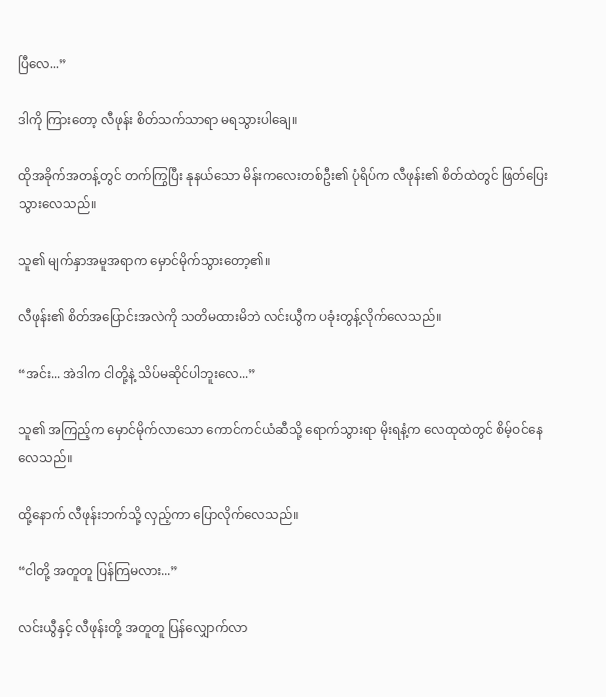ပြီလေ...”

ဒါကို ကြားတော့ လီဖုန်း စိတ်သက်သာရာ မရသွားပါချေ။

ထိုအခိုက်အတန့်တွင် တက်ကြွပြီး နုနယ်သော မိန်းကလေးတစ်ဦး၏ ပုံရိပ်က လီဖုန်း၏ စိတ်ထဲတွင် ဖြတ်ပြေးသွားလေသည်။

သူ၏ မျက်နှာအမူအရာက မှောင်မိုက်သွားတော့၏။

လီဖုန်း၏ စိတ်အပြောင်းအလဲကို သတိမထားမိဘဲ လင်းယွီက ပခုံးတွန့်လိုက်လေသည်။

“အင်း... အဲဒါက ငါတို့နဲ့ သိပ်မဆိုင်ပါဘူးလေ...”

သူ၏ အကြည့်က မှောင်မိုက်လာသော ကောင်ကင်ယံဆီသို့ ရောက်သွားရာ မိုးရနံ့က လေထုထဲတွင် စိမ့်ဝင်နေလေသည်။

ထို့နောက် လီဖုန်းဘက်သို့ လှည့်ကာ ပြောလိုက်လေသည်။

“ငါတို့ အတူတူ ပြန်ကြမလား...”

လင်းယွီနှင့် လီဖုန်းတို့ အတူတူ ပြန်လျှောက်လာ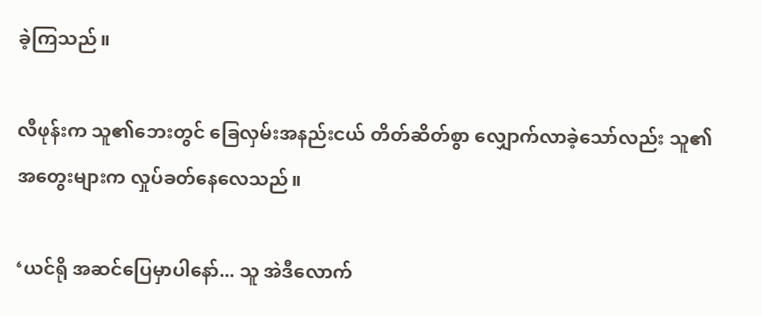ခဲ့ကြသည်။

လီဖုန်းက သူ၏ဘေးတွင် ခြေလှမ်းအနည်းငယ် တိတ်ဆိတ်စွာ လျှောက်လာခဲ့သော်လည်း သူ၏ အတွေးများက လှုပ်ခတ်နေလေသည်။

‘ယင်ရို အဆင်ပြေမှာပါနော်... သူ အဲဒီလောက်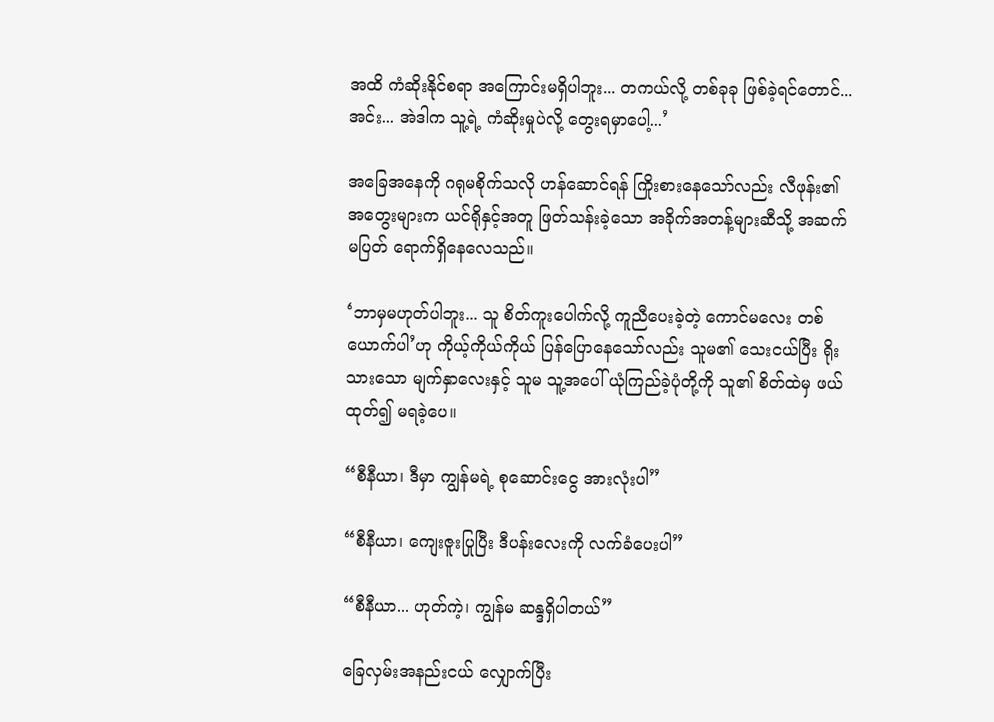အထိ ကံဆိုးနိုင်စရာ အကြောင်းမရှိပါဘူး... တကယ်လို့ တစ်ခုခု ဖြစ်ခဲ့ရင်တောင်... အင်း... အဲဒါက သူ့ရဲ့ ကံဆိုးမှုပဲလို့ တွေးရမှာပေါ့...’

အခြေအနေကို ဂရုမစိုက်သလို ဟန်ဆောင်ရန် ကြိုးစားနေသော်လည်း လီဖုန်း၏ အတွေးများက ယင်ရိုနှင့်အတူ ဖြတ်သန်းခဲ့သော အခိုက်အတန့်များဆီသို့ အဆက်မပြတ် ရောက်ရှိနေလေသည်။

‘ဘာမှမဟုတ်ပါဘူး... သူ စိတ်ကူးပေါက်လို့ ကူညီပေးခဲ့တဲ့ ကောင်မလေး တစ်ယောက်ပါ’ဟု ကိုယ့်ကိုယ်ကိုယ် ပြန်ပြောနေသော်လည်း သူမ၏ သေးငယ်ပြီး ရိုးသားသော မျက်နှာလေးနှင့် သူမ သူ့အပေါ် ယုံကြည်ခဲ့ပုံတို့ကို သူ၏ စိတ်ထဲမှ ဖယ်ထုတ်၍ မရခဲ့ပေ။

“စီနီယာ၊ ဒီမှာ ကျွန်မရဲ့ စုဆောင်းငွေ အားလုံးပါ”

“စီနီယာ၊ ကျေးဇူးပြုပြီး ဒီပန်းလေးကို လက်ခံပေးပါ”

“စီနီယာ... ဟုတ်ကဲ့၊ ကျွန်မ ဆန္ဒရှိပါတယ်”

ခြေလှမ်းအနည်းငယ် လျှောက်ပြီး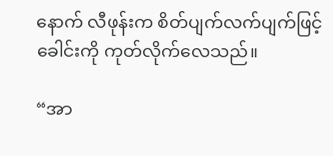နောက် လီဖုန်းက စိတ်ပျက်လက်ပျက်ဖြင့် ခေါင်းကို ကုတ်လိုက်လေသည်။

“အာ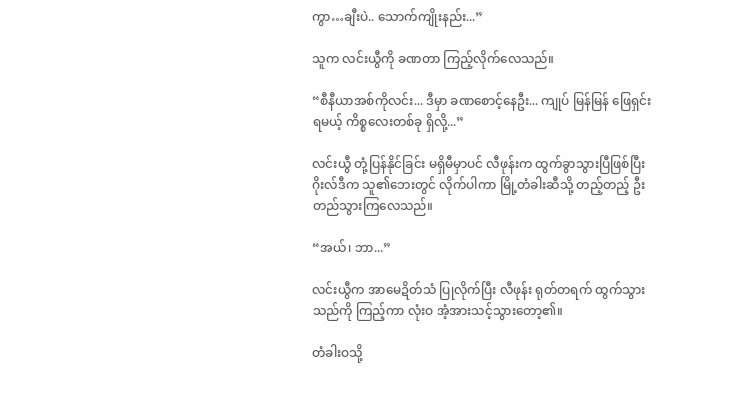ကွာ…ချီးပဲ.. သောက်ကျိုးနည်း...”

သူက လင်းယွီကို ခဏတာ ကြည့်လိုက်လေသည်။

“စီနီယာအစ်ကိုလင်း... ဒီမှာ ခဏစောင့်နေဦး... ကျုပ် မြန်မြန် ဖြေရှင်းရမယ့် ကိစ္စလေးတစ်ခု ရှိလို့...”

လင်းယွီ တုံ့ပြန်နိုင်ခြင်း မရှိမီမှာပင် လီဖုန်းက ထွက်ခွာသွားပြီဖြစ်ပြီး ဂိုးလ်ဒီက သူ၏ဘေးတွင် လိုက်ပါကာ မြို့တံခါးဆီသို့ တည့်တည့် ဦးတည်သွားကြလေသည်။

“အယ်၊ ဘာ...”

လင်းယွီက အာမေဍိတ်သံ ပြုလိုက်ပြီး လီဖုန်း ရုတ်တရက် ထွက်သွားသည်ကို ကြည့်ကာ လုံးဝ အံ့အားသင့်သွားတော့၏။

တံခါးဝသို့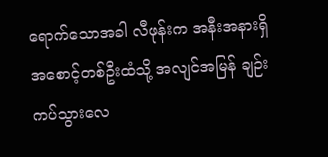ရောက်သောအခါ လီဖုန်းက အနီးအနားရှိ အစောင့်တစ်ဦးထံသို့ အလျင်အမြန် ချဉ်းကပ်သွားလေ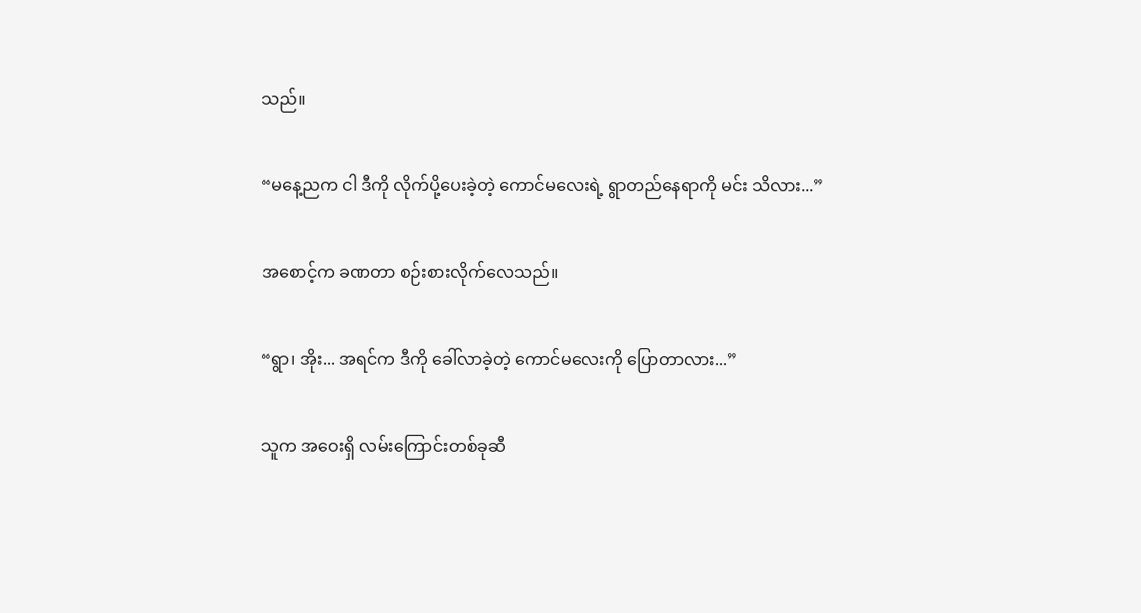သည်။

“မနေ့ညက ငါ ဒီကို လိုက်ပို့ပေးခဲ့တဲ့ ကောင်မလေးရဲ့ ရွာတည်နေရာကို မင်း သိလား...”

အစောင့်က ခဏတာ စဉ်းစားလိုက်လေသည်။

“ရွာ၊ အိုး... အရင်က ဒီကို ခေါ်လာခဲ့တဲ့ ကောင်မလေးကို ပြောတာလား...”

သူက အဝေးရှိ လမ်းကြောင်းတစ်ခုဆီ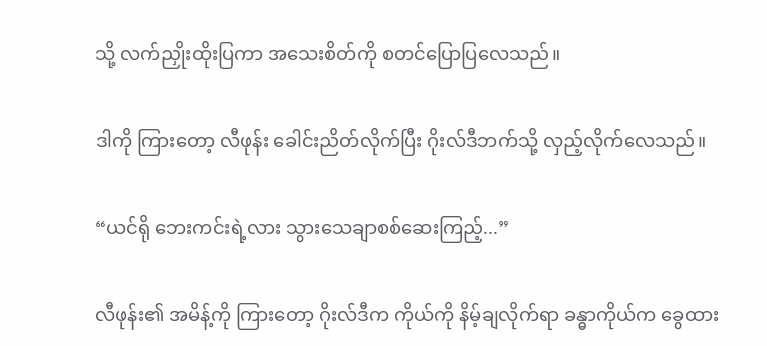သို့ လက်ညှိုးထိုးပြကာ အသေးစိတ်ကို စတင်ပြောပြလေသည်။

ဒါကို ကြားတော့ လီဖုန်း ခေါင်းညိတ်လိုက်ပြီး ဂိုးလ်ဒီဘက်သို့ လှည့်လိုက်လေသည်။

“ယင်ရို ဘေးကင်းရဲ့လား သွားသေချာစစ်ဆေးကြည့်...”

လီဖုန်း၏ အမိန့်ကို ကြားတော့ ဂိုးလ်ဒီက ကိုယ်ကို နိမ့်ချလိုက်ရာ ခန္ဓာကိုယ်က ခွေထား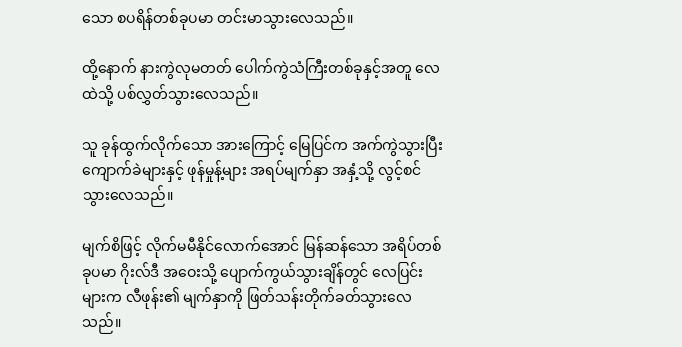သော စပရိန်တစ်ခုပမာ တင်းမာသွားလေသည်။

ထို့နောက် နားကွဲလုမတတ် ပေါက်ကွဲသံကြီးတစ်ခုနှင့်အတူ လေထဲသို့ ပစ်လွှတ်သွားလေသည်။

သူ ခုန်ထွက်လိုက်သော အားကြောင့် မြေပြင်က အက်ကွဲသွားပြီး ကျောက်ခဲများနှင့် ဖုန်မှုန့်များ အရပ်မျက်နှာ အနှံ့သို့ လွင့်စင်သွားလေသည်။

မျက်စိဖြင့် လိုက်မမီနိုင်လောက်အောင် မြန်ဆန်သော အရိပ်တစ်ခုပမာ ဂိုးလ်ဒီ အဝေးသို့ ပျောက်ကွယ်သွားချိန်တွင် လေပြင်းများက လီဖုန်း၏ မျက်နှာကို ဖြတ်သန်းတိုက်ခတ်သွားလေသည်။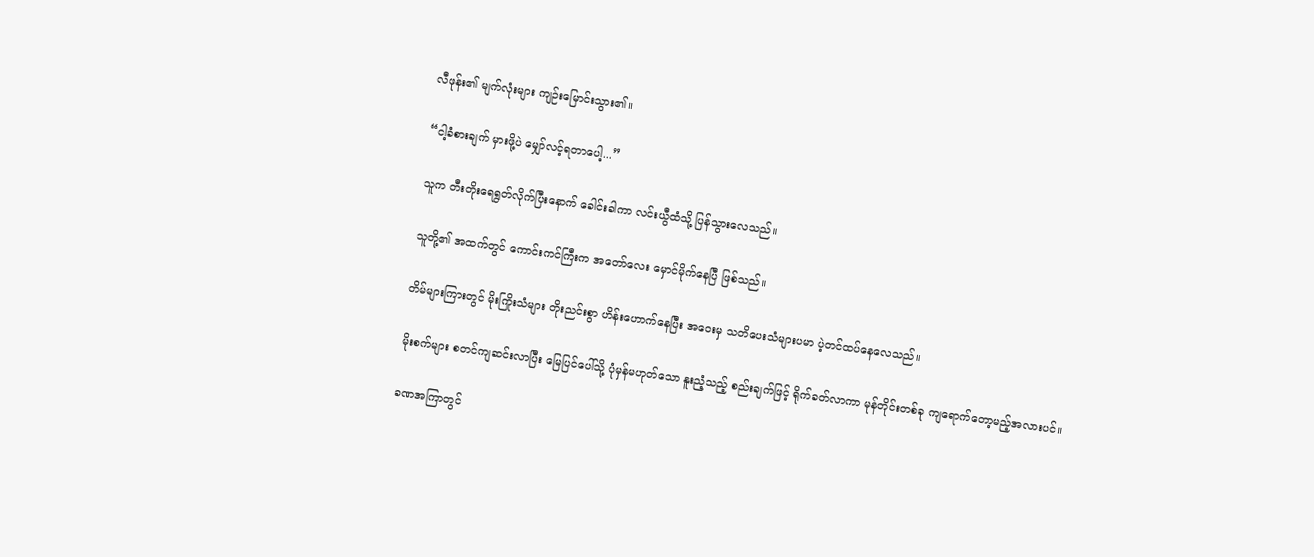လီဖုန်း၏ မျက်လုံးများ ကျဉ်းမြောင်းသွား၏။

“ငါ့ခံစားချက် မှားဖို့ပဲ မျှော်လင့်ရတာပေါ့...”

သူက တီးတိုးရေရွတ်လိုက်ပြီးနောက် ခေါင်းခါကာ လင်းယွီထံသို့ ပြန်သွားလေသည်။

သူတို့၏ အထက်တွင် ကောင်းကင်ကြီးက အတော်လေး မှောင်မိုက်နေပြီ ဖြစ်သည်။

တိမ်များကြားတွင် မိုးကြိုးသံများ တိုးညင်းစွာ ဟိန်းဟောက်နေပြီး အဝေးမှ သတိပေးသံများပမာ ပဲ့တင်ထပ်နေလေသည်။

မိုးစက်များ စတင်ကျဆင်းလာပြီး မြေပြင်ပေါ်သို့ ပုံမှန်မဟုတ်သော နူးညံ့သည့် စည်းချက်ဖြင့် ရိုက်ခတ်လာကာ မုန်တိုင်းတစ်ခု ကျရောက်တော့မည့်အလားပင်။

ခဏအကြာတွင်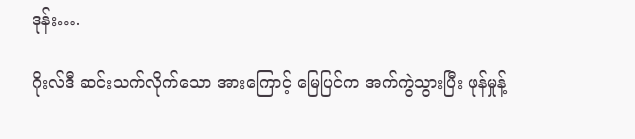ဒုန်း….

ဂိုးလ်ဒီ ဆင်းသက်လိုက်သော အားကြောင့် မြေပြင်က အက်ကွဲသွားပြီး ဖုန်မှုန့်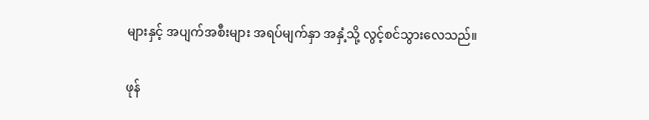များနှင့် အပျက်အစီးများ အရပ်မျက်နှာ အနှံ့သို့ လွင့်စင်သွားလေသည်။

ဖုန်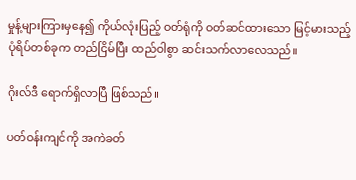မှုန့်များကြားမှနေ၍ ကိုယ်လုံးပြည့် ဝတ်ရုံကို ဝတ်ဆင်ထားသော မြင့်မားသည့် ပုံရိပ်တစ်ခုက တည်ငြိမ်ပြီး ထည်ဝါစွာ ဆင်းသက်လာလေသည်။

ဂိုးလ်ဒီ ရောက်ရှိလာပြီ ဖြစ်သည်။

ပတ်ဝန်းကျင်ကို အကဲခတ်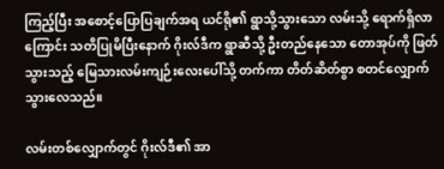ကြည့်ပြီး အစောင့်ပြောပြချက်အရ ယင်ရို၏ ရွာသို့သွားသော လမ်းသို့ ရောက်ရှိလာကြောင်း သတိပြုမိပြီးနောက် ဂိုးလ်ဒီက ရွာဆီသို့ ဦးတည်နေသော တောအုပ်ကို ဖြတ်သွားသည့် မြေသားလမ်းကျဉ်းလေးပေါ်သို့ တက်ကာ တိတ်ဆိတ်စွာ စတင်လျှောက်သွားလေသည်။

လမ်းတစ်လျှောက်တွင် ဂိုးလ်ဒီ၏ အာ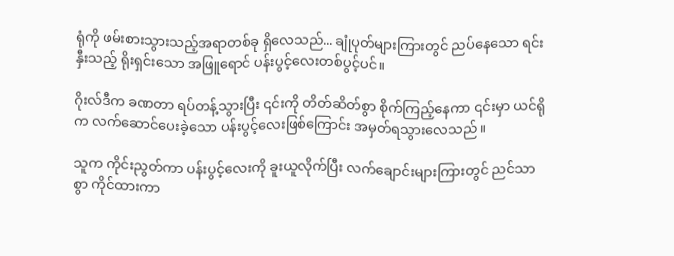ရုံကို ဖမ်းစားသွားသည့်အရာတစ်ခု ရှိလေသည်... ချုံပုတ်များကြားတွင် ညပ်နေသော ရင်းနှီးသည့် ရိုးရှင်းသော အဖြူရောင် ပန်းပွင့်လေးတစ်ပွင့်ပင်။

ဂိုးလ်ဒီက ခဏတာ ရပ်တန့်သွားပြီး ၎င်းကို တိတ်ဆိတ်စွာ စိုက်ကြည့်နေကာ ၎င်းမှာ ယင်ရိုက လက်ဆောင်ပေးခဲ့သော ပန်းပွင့်လေးဖြစ်ကြောင်း အမှတ်ရသွားလေသည်။

သူက ကိုင်းညွတ်ကာ ပန်းပွင့်လေးကို ခူးယူလိုက်ပြီး လက်ချောင်းများကြားတွင် ညင်သာစွာ ကိုင်ထားကာ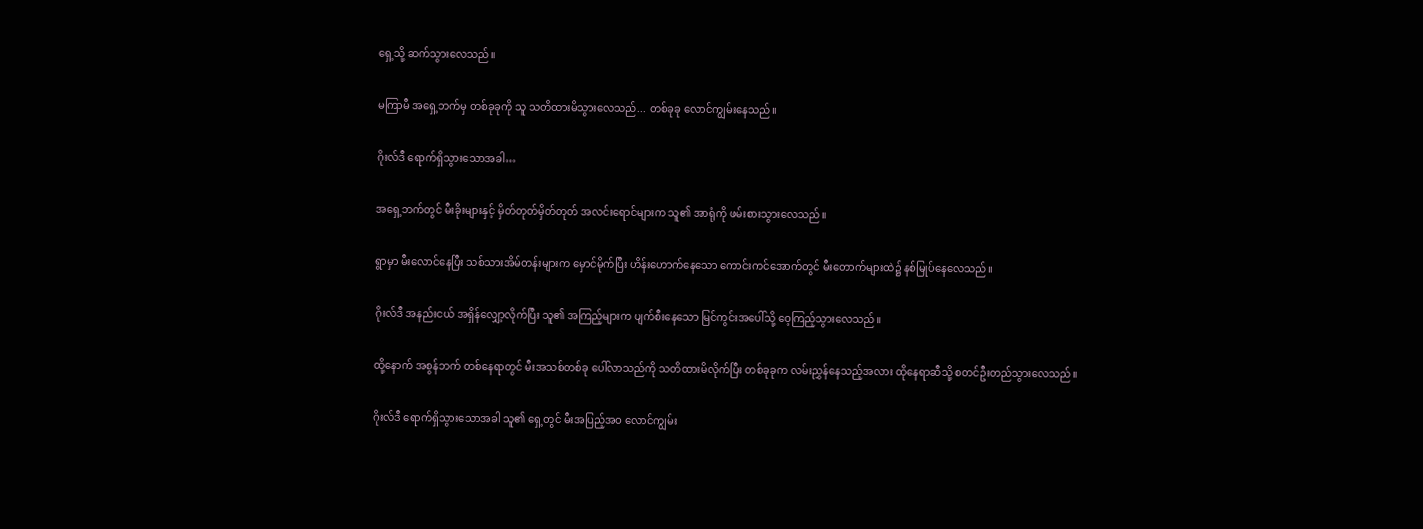ရှေ့သို့ ဆက်သွားလေသည်။

မကြာမီ အရှေ့ဘက်မှ တစ်ခုခုကို သူ သတိထားမိသွားလေသည်... တစ်ခုခု လောင်ကျွမ်းနေသည်။

ဂိုးလ်ဒီ ရောက်ရှိသွားသောအခါ…

အရှေ့ဘက်တွင် မီးခိုးများနှင့် မှိတ်တုတ်မှိတ်တုတ် အလင်းရောင်များက သူ၏ အာရုံကို ဖမ်းစားသွားလေသည်။

ရွာမှာ မီးလောင်နေပြီး သစ်သားအိမ်တန်းများက မှောင်မိုက်ပြီး ဟိန်းဟောက်နေသော ကောင်းကင်အောက်တွင် မီးတောက်များထဲ၌ နစ်မြုပ်နေလေသည်။

ဂိုးလ်ဒီ အနည်းငယ် အရှိန်လျှော့လိုက်ပြီး သူ၏ အကြည့်များက ပျက်စီးနေသော မြင်ကွင်းအပေါ်သို့ ဝေ့ကြည့်သွားလေသည်။

ထို့နောက် အစွန်ဘက် တစ်နေရာတွင် မီးအသစ်တစ်ခု ပေါ်လာသည်ကို သတိထားမိလိုက်ပြီး တစ်ခုခုက လမ်းညွှန်နေသည့်အလား ထိုနေရာဆီသို့ စတင်ဦးတည်သွားလေသည်။

ဂိုးလ်ဒီ ရောက်ရှိသွားသောအခါ သူ၏ ရှေ့တွင် မီးအပြည့်အဝ လောင်ကျွမ်း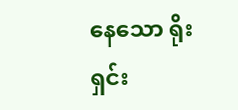နေသော ရိုးရှင်း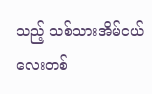သည့် သစ်သားအိမ်ငယ်လေးတစ်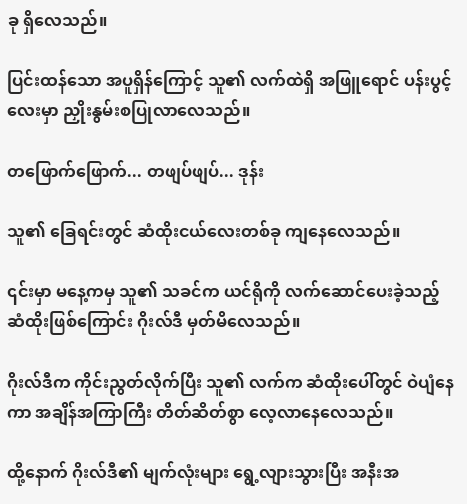ခု ရှိလေသည်။

ပြင်းထန်သော အပူရှိန်ကြောင့် သူ၏ လက်ထဲရှိ အဖြူရောင် ပန်းပွင့်လေးမှာ ညှိုးနွမ်းစပြုလာလေသည်။

တဖြောက်ဖြောက်... တဖျပ်ဖျပ်... ဒုန်း

သူ၏ ခြေရင်းတွင် ဆံထိုးငယ်လေးတစ်ခု ကျနေလေသည်။

၎င်းမှာ မနေ့ကမှ သူ၏ သခင်က ယင်ရိုကို လက်ဆောင်ပေးခဲ့သည့် ဆံထိုးဖြစ်ကြောင်း ဂိုးလ်ဒီ မှတ်မိလေသည်။

ဂိုးလ်ဒီက ကိုင်းညွတ်လိုက်ပြီး သူ၏ လက်က ဆံထိုးပေါ်တွင် ဝဲပျံနေကာ အချိန်အကြာကြီး တိတ်ဆိတ်စွာ လေ့လာနေလေသည်။

ထို့နောက် ဂိုးလ်ဒီ၏ မျက်လုံးများ ရွေ့လျားသွားပြီး အနီးအ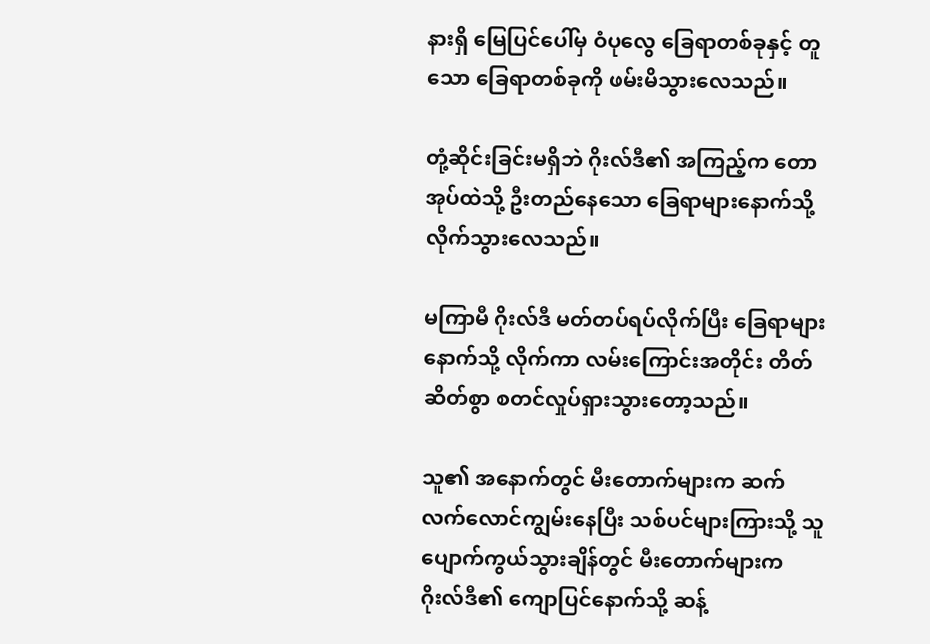နားရှိ မြေပြင်ပေါ်မှ ဝံပုလွေ ခြေရာတစ်ခုနှင့် တူသော ခြေရာတစ်ခုကို ဖမ်းမိသွားလေသည်။

တုံ့ဆိုင်းခြင်းမရှိဘဲ ဂိုးလ်ဒီ၏ အကြည့်က တောအုပ်ထဲသို့ ဦးတည်နေသော ခြေရာများနောက်သို့ လိုက်သွားလေသည်။

မကြာမီ ဂိုးလ်ဒီ မတ်တပ်ရပ်လိုက်ပြီး ခြေရာများနောက်သို့ လိုက်ကာ လမ်းကြောင်းအတိုင်း တိတ်ဆိတ်စွာ စတင်လှုပ်ရှားသွားတော့သည်။

သူ၏ အနောက်တွင် မီးတောက်များက ဆက်လက်လောင်ကျွမ်းနေပြီး သစ်ပင်များကြားသို့ သူ ပျောက်ကွယ်သွားချိန်တွင် မီးတောက်များက ဂိုးလ်ဒီ၏ ကျောပြင်နောက်သို့ ဆန့်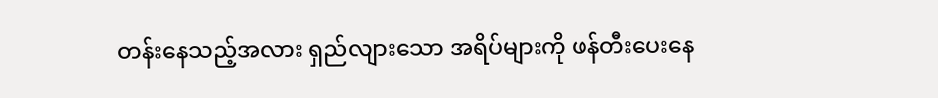တန်းနေသည့်အလား ရှည်လျားသော အရိပ်များကို ဖန်တီးပေးနေ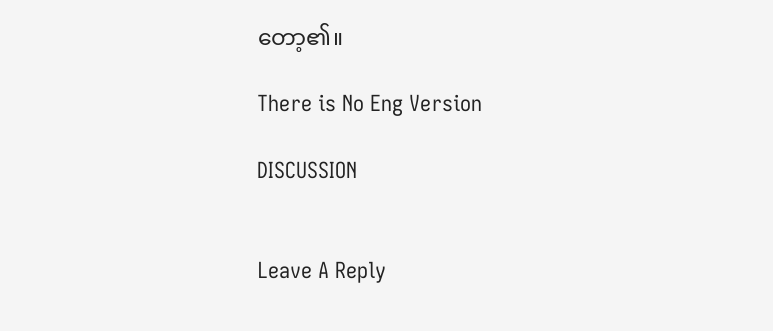တော့၏။

There is No Eng Version

DISCUSSION


Leave A Reply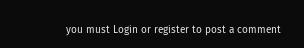you must Login or register to post a comment